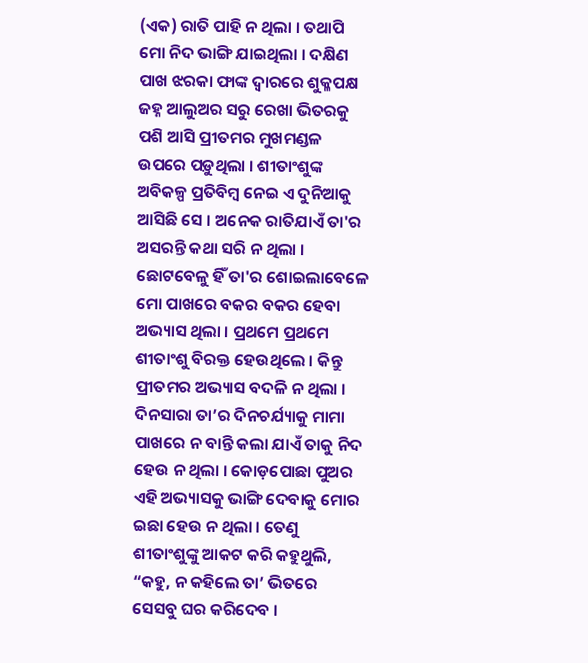(ଏକ) ରାତି ପାହି ନ ଥିଲା । ତଥାପି ମୋ ନିଦ ଭାଙ୍ଗି ଯାଇଥିଲା । ଦକ୍ଷିଣ ପାଖ ଝରକା ଫାଙ୍କ ଦ୍ବାରରେ ଶୁକ୍ଳପକ୍ଷ ଜହ୍ନ ଆଲୁଅର ସରୁ ରେଖା ଭିତରକୁ ପଶି ଆସି ପ୍ରୀତମର ମୁଖମଣ୍ଡଳ ଉପରେ ପଡ଼ୁଥିଲା । ଶୀତାଂଶୁଙ୍କ ଅବିକଳ୍ପ ପ୍ରତିବିମ୍ବ ନେଇ ଏ ଦୁନିଆକୁ ଆସିଛି ସେ । ଅନେକ ରାତିଯାଏଁ ତା'ର ଅସରନ୍ତି କଥା ସରି ନ ଥିଲା । ଛୋଟବେଳୁ ହିଁ ତା'ର ଶୋଇଲାବେଳେ ମୋ ପାଖରେ ବକର ବକର ହେବା ଅଭ୍ୟାସ ଥିଲା । ପ୍ରଥମେ ପ୍ରଥମେ ଶୀତାଂଶୁ ବିରକ୍ତ ହେଉଥିଲେ । କିନ୍ତୁ ପ୍ରୀତମର ଅଭ୍ୟାସ ବଦଳି ନ ଥିଲା । ଦିନସାରା ତା’ର ଦିନଚର୍ଯ୍ୟାକୁ ମାମା ପାଖରେ ନ ବାନ୍ତି କଲା ଯାଏଁ ତାକୁ ନିଦ ହେଉ ନ ଥିଲା । କୋଡ଼ପୋଛା ପୁଅର ଏହି ଅଭ୍ୟାସକୁ ଭାଙ୍ଗି ଦେବାକୁ ମୋର ଇଛା ହେଉ ନ ଥିଲା । ତେଣୁ ଶୀତାଂଶୁଙ୍କୁ ଆକଟ କରି କହୁଥୁଲି, “କହୁ, ନ କହିଲେ ତା’ ଭିତରେ ସେସବୁ ଘର କରିଦେବ ।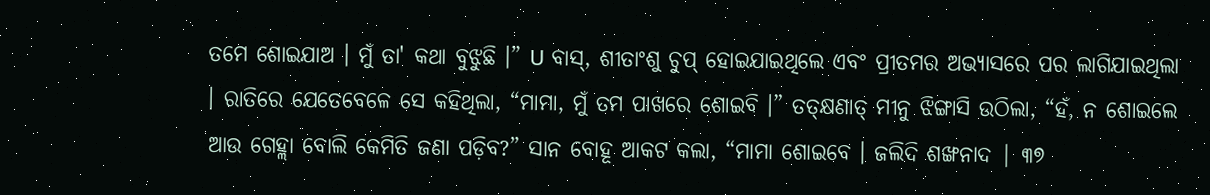ତମେ ଶୋଇଯାଅ । ମୁଁ ତା' କଥା ବୁଝୁଛି ।” U ବାସ୍, ଶୀତାଂଶୁ ଚୁପ୍ ହୋଇଯାଇଥିଲେ ଏବଂ ପ୍ରୀତମର ଅଭ୍ୟାସରେ ପର ଲାଗିଯାଇଥିଲା । ରାତିରେ ଯେତେବେଳେ ସେ କହିଥିଲା, “ମାମା, ମୁଁ ତମ ପାଖରେ ଶୋଇବି ।” ତତ୍କ୍ଷଣାତ୍ ମୀନୁ ଝିଙ୍ଗାସି ଉଠିଲା, “ହଁ, ନ ଶୋଇଲେ ଆଉ ଗେହ୍ଲା ବୋଲି କେମିତି ଜଣା ପଡ଼ିବ?” ସାନ ବୋହୂ ଆକଟ କଲା, “ମାମା ଶୋଇବେ । ଜଲିଦି ଶଙ୍ଖନାଦ | ୩୭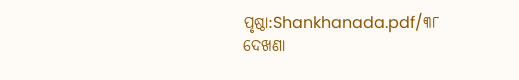ପୃଷ୍ଠା:Shankhanada.pdf/୩୮
ଦେଖଣା